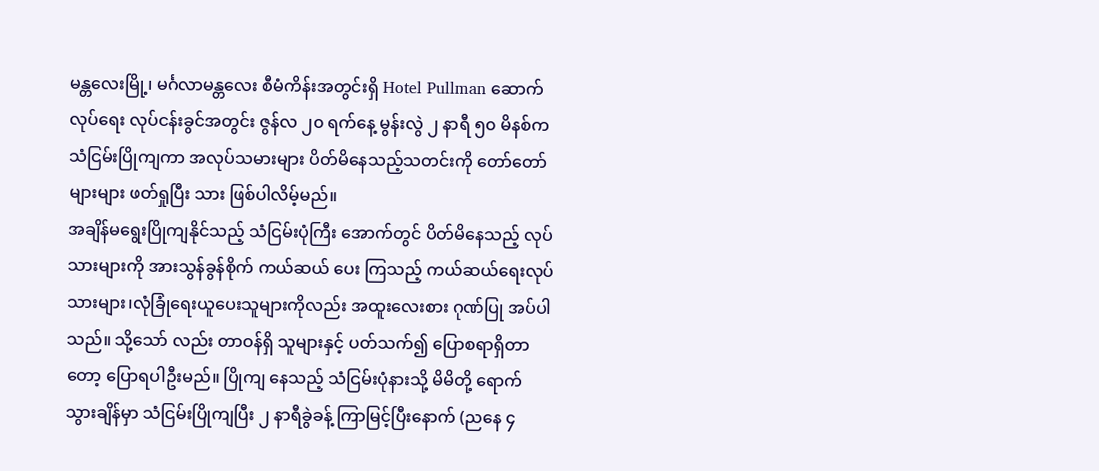မန္တလေးမြို့၊ မင်္ဂလာမန္တလေး စီမံကိန်းအတွင်းရှိ Hotel Pullman ဆောက်လုပ်ရေး လုပ်ငန်းခွင်အတွင်း ဇွန်လ ၂၀ ရက်နေ့ မွန်းလွဲ ၂ နာရီ ၅၀ မိနစ်က သံငြမ်းပြိုကျကာ အလုပ်သမားများ ပိတ်မိနေသည့်သတင်းကို တော်တော်များများ ဖတ်ရှုပြီး သား ဖြစ်ပါလိမ့်မည်။
အချိန်မရွေးပြိုကျနိုင်သည့် သံငြမ်းပုံကြီး အောက်တွင် ပိတ်မိနေသည့် လုပ်သားများကို အားသွန်ခွန်စိုက် ကယ်ဆယ် ပေး ကြသည့် ကယ်ဆယ်ရေးလုပ်သားများ၊လုံခြုံရေးယူပေးသူများကိုလည်း အထူးလေးစား ဂုဏ်ပြု အပ်ပါ သည်။ သို့သော် လည်း တာဝန်ရှိ သူများနှင့် ပတ်သက်၍ ပြောစရာရှိတာတော့ ပြောရပါဦးမည်။ ပြိုကျ နေသည့် သံငြမ်းပုံနားသို့ မိမိတို့ ရောက် သွားချိန်မှာ သံငြမ်းပြိုကျပြီး ၂ နာရီခွဲခန့် ကြာမြင့်ပြီးနောက် (ညနေ ၄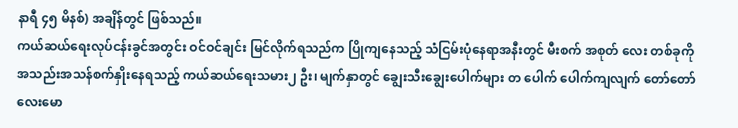နာရီ ၄၅ မိနစ်) အချိန်တွင် ဖြစ်သည်။
ကယ်ဆယ်ရေးလုပ်ငန်းခွင်အတွင်း ဝင်ဝင်ချင်း မြင်လိုက်ရသည်က ပြိုကျနေသည့် သံငြမ်းပုံနေရာအနီးတွင် မီးစက် အစုတ် လေး တစ်ခုကို အသည်းအသန်စက်နှိုးနေရသည့် ကယ်ဆယ်ရေးသမား၂ ဦး၊ မျက်နှာတွင် ချွေးသီးချွေးပေါက်များ တ ပေါက် ပေါက်ကျလျက် တော်တော်လေးမော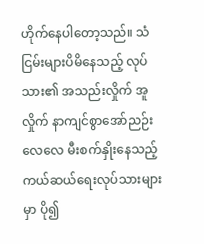ဟိုက်နေပါတော့သည်။ သံငြမ်းများပိမိနေသည့် လုပ်သား၏ အသည်းလှိုက် အူလှိုက် နာကျင်စွာအော်ညဉ်းလေလေ မီးစက်နှိုးနေသည့် ကယ်ဆယ်ရေးလုပ်သားများမှာ ပို၍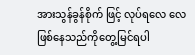အားသွန်ခွန်စိုက် ဖြင့် လုပ်ရလေ လေဖြစ်နေသည်ကိုတွေ့မြင်ရပါ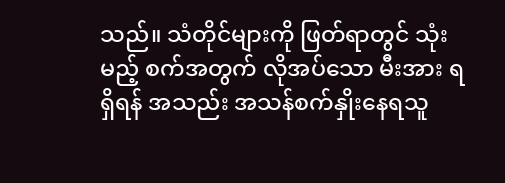သည်။ သံတိုင်များကို ဖြတ်ရာတွင် သုံးမည့် စက်အတွက် လိုအပ်သော မီးအား ရရှိရန် အသည်း အသန်စက်နှိုးနေရသူ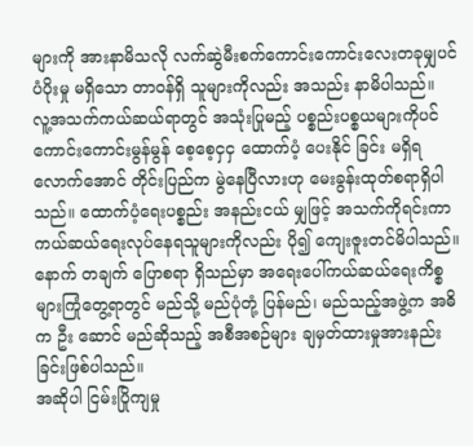များကို အားနာမိသလို လက်ဆွဲမီးစက်ကောင်းကောင်းလေးတခုမျှပင် ပံပိုးမှု မရှိသော တာဝန်ရှိ သူများကိုလည်း အသည်း နာမိပါသည်။
လူ့အသက်ကယ်ဆယ်ရာတွင် အသုံးပြုမည့် ပစ္စည်းပစ္စယများကိုပင် ကောင်းကောင်းမွန်မွန် စေ့စေ့ငှငှ ထောက်ပံ့ ပေးနိုင် ခြင်း မရှိရလောက်အောင် တိုင်းပြည်က မွဲနေပြီလားဟု မေးခွန်းထုတ်စရာရှိပါသည်။ ထောက်ပံ့ရေးပစ္စည်း အနည်းငယ် မျှဖြင့် အသက်ကိုရင်းကာ ကယ်ဆယ်ရေးလုပ်နေရသူများကိုလည်း ပို၍ ကျေးဇူးတင်မိပါသည်။ နောက် တချက် ပြောစရာ ရှိသည်မှာ အရေးပေါ်ကယ်ဆယ်ရေးကိစ္စများကြုံတွေ့ရာတွင် မည်သို့ မည်ပုံတုံ့ ပြန်မည်၊ မည်သည့်အဖွဲ့က အဓိက ဦး ဆောင် မည်ဆိုသည့် အစီအစဉ်များ ချမှတ်ထားမှုအားနည်းခြင်းဖြစ်ပါသည်။
အဆိုပါ ငြမ်းပြိုကျမှု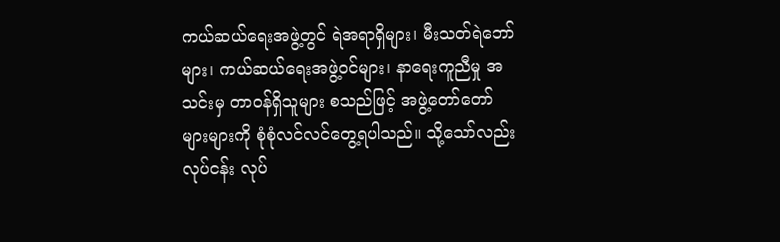ကယ်ဆယ်ရေးအဖွဲ့တွင် ရဲအရာရှိများ၊ မီးသတ်ရဲဘော်များ၊ ကယ်ဆယ်ရေးအဖွဲ့ဝင်များ၊ နာရေးကူညီမှု အသင်းမှ တာဝန်ရှိသူများ စသည်ဖြင့် အဖွဲ့တော်တော်များများကို စုံစုံလင်လင်တွေ့ရပါသည်။ သို့သော်လည်း လုပ်ငန်း လုပ်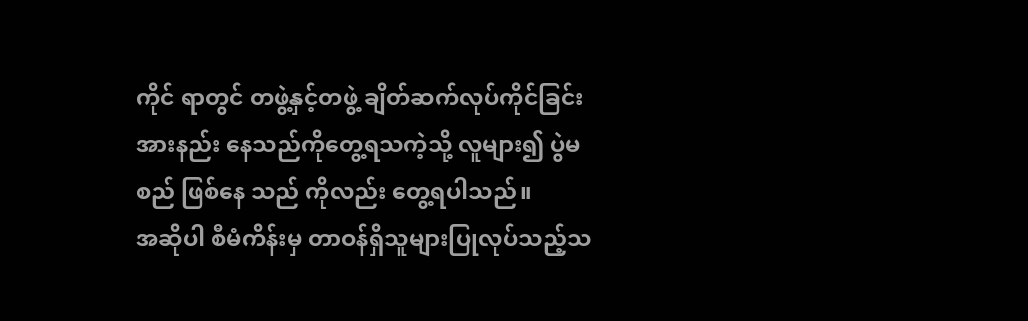ကိုင် ရာတွင် တဖွဲ့နှင့်တဖွဲ့ ချိတ်ဆက်လုပ်ကိုင်ခြင်းအားနည်း နေသည်ကိုတွေ့ရသကဲ့သို့ လူများ၍ ပွဲမစည် ဖြစ်နေ သည် ကိုလည်း တွေ့ရပါသည်။
အဆိုပါ စီမံကိန်းမှ တာဝန်ရှိသူများပြုလုပ်သည့်သ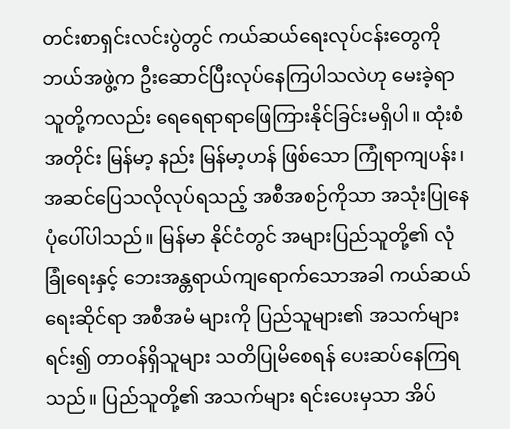တင်းစာရှင်းလင်းပွဲတွင် ကယ်ဆယ်ရေးလုပ်ငန်းတွေကို ဘယ်အဖွဲ့က ဦးဆောင်ပြီးလုပ်နေကြပါသလဲဟု မေးခဲ့ရာ သူတို့ကလည်း ရေရေရာရာဖြေကြားနိုင်ခြင်းမရှိပါ။ ထုံးစံအတိုင်း မြန်မာ့ နည်း မြန်မာ့ဟန် ဖြစ်သော ကြုံရာကျပန်း၊အဆင်ပြေသလိုလုပ်ရသည့် အစီအစဉ်ကိုသာ အသုံးပြုနေပုံပေါ်ပါသည်။ မြန်မာ နိုင်ငံတွင် အများပြည်သူတို့၏ လုံခြုံရေးနှင့် ဘေးအန္တရာယ်ကျရောက်သောအခါ ကယ်ဆယ်ရေးဆိုင်ရာ အစီအမံ များကို ပြည်သူများ၏ အသက်များရင်း၍ တာဝန်ရှိသူများ သတိပြုမိစေရန် ပေးဆပ်နေကြရသည်။ ပြည်သူတို့၏ အသက်များ ရင်းပေးမှသာ အိပ်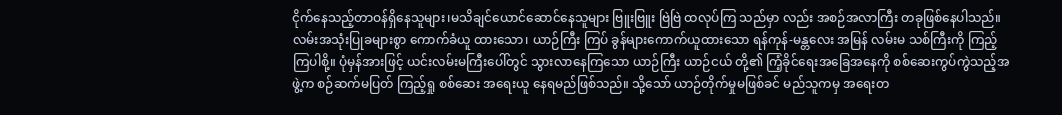ငိုက်နေသည့်တာဝန်ရှိနေသူများ၊မသိချင်ယောင်ဆောင်နေသူများ ဗြူးဗြူး ဗြဲဗြဲ ထလုပ်ကြ သည်မှာ လည်း အစဉ်အလာကြီး တခုဖြစ်နေပါသည်။
လမ်းအသုံးပြုခများစွာ ကောက်ခံယူ ထားသော၊ ယာဉ်ကြီး ကြပ် ခွန်များကောက်ယူထားသော ရန်ကုန်-မန္တလေး အမြန် လမ်းမ သစ်ကြီးကို ကြည့် ကြပါစို့။ ပုံမှန်အားဖြင့် ယင်းလမ်းမကြီးပေါ်တွင် သွားလာနေကြသော ယာဉ်ကြီး ယာဉ်ငယ် တို့၏ ကြံ့ခိုင်ရေးအခြေအနေကို စစ်ဆေးကွပ်ကွဲသည့်အဖွဲ့က စဉ်ဆက်မပြတ် ကြည့်ရှု စစ်ဆေး အရေးယူ နေရမည်ဖြစ်သည်။ သို့သော် ယာဉ်တိုက်မှုမဖြစ်ခင် မည်သူကမှ အရေးတ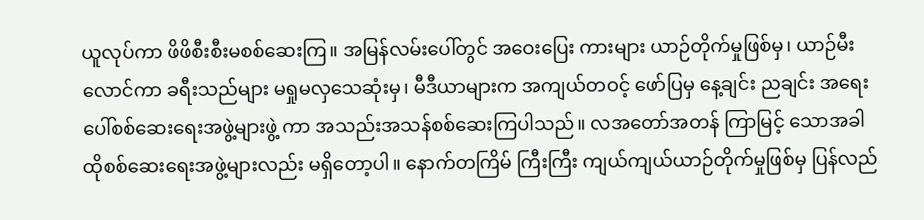ယူလုပ်ကာ ဖိဖိစီးစီးမစစ်ဆေးကြ။ အမြန်လမ်းပေါ်တွင် အဝေးပြေး ကားများ ယာဉ်တိုက်မှုဖြစ်မှ၊ ယာဉ်မီးလောင်ကာ ခရီးသည်များ မရှုမလှသေဆုံးမှ၊ မီဒီယာများက အကျယ်တဝင့် ဖော်ပြမှ နေ့ချင်း ညချင်း အရေးပေါ်စစ်ဆေးရေးအဖွဲ့များဖွဲ့ ကာ အသည်းအသန်စစ်ဆေးကြပါသည်။ လအတော်အတန် ကြာမြင့် သောအခါ ထိုစစ်ဆေးရေးအဖွဲ့များလည်း မရှိတော့ပါ။ နောက်တကြိမ် ကြီးကြီး ကျယ်ကျယ်ယာဉ်တိုက်မှုဖြစ်မှ ပြန်လည်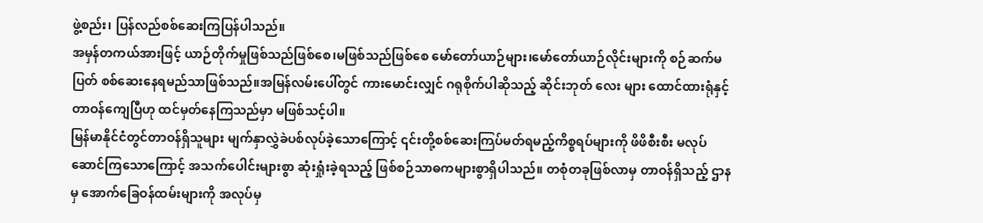ဖွဲ့စည်း၊ ပြန်လည်စစ်ဆေးကြပြန်ပါသည်။
အမှန်တကယ်အားဖြင့် ယာဉ်တိုက်မှုဖြစ်သည်ဖြစ်စေ၊မဖြစ်သည်ဖြစ်စေ မော်တော်ယာဉ်များ၊မော်တော်ယာဉ်လိုင်းများကို စဉ်ဆက်မပြတ် စစ်ဆေးနေရမည်သာဖြစ်သည်။အမြန်လမ်းပေါ်တွင် ကားမောင်းလျှင် ဂရုစိုက်ပါဆိုသည့် ဆိုင်းဘုတ် လေး များ ထောင်ထားရုံနှင့် တာဝန်ကျေပြီဟု ထင်မှတ်နေကြသည်မှာ မဖြစ်သင့်ပါ။
မြန်မာနိုင်ငံတွင်တာဝန်ရှိသူများ မျက်နှာလွှဲခဲပစ်လုပ်ခဲ့သောကြောင့် ၎င်းတို့စစ်ဆေးကြပ်မတ်ရမည့်ကိစ္စရပ်များကို ဖိဖိစီးစီး မလုပ်ဆောင်ကြသောကြောင့် အသက်ပေါင်းများစွာ ဆုံးရှုံးခဲ့ရသည့် ဖြစ်စဉ်သာဓကများစွာရှိပါသည်။ တစုံတခုဖြစ်လာမှ တာဝန်ရှိသည့် ဌာနမှ အောက်ခြေဝန်ထမ်းများကို အလုပ်မှ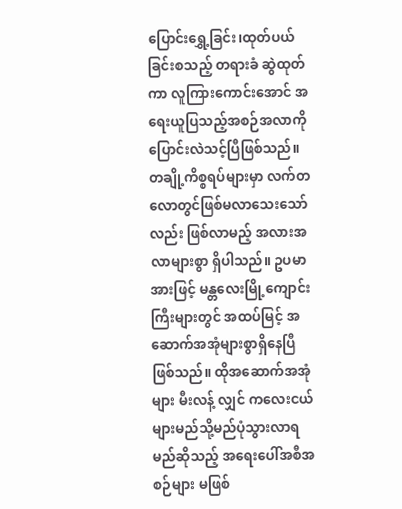ပြောင်းရွှေ့ခြင်း၊ထုတ်ပယ်ခြင်းစသည့် တရားခံ ဆွဲထုတ်ကာ လူကြားကောင်းအောင် အရေးယူပြသည့်အစဉ်အလာကို ပြောင်းလဲသင့်ပြီဖြစ်သည်။
တချို့ကိစ္စရပ်များမှာ လက်တလောတွင်ဖြစ်မလာသေးသော်လည်း ဖြစ်လာမည့် အလားအလာများစွာ ရှိပါသည်။ ဥပမာ အားဖြင့် မန္တလေးမြို့ကျောင်းကြီးများတွင် အထပ်မြင့် အဆောက်အအုံများစွာရှိနေပြီ ဖြစ်သည်။ ထိုအဆောက်အအုံ များ မီးလန့် လျှင် ကလေးငယ်များမည်သို့မည်ပုံသွားလာရမည်ဆိုသည့် အရေးပေါ်အစီအစဉ်များ မဖြစ်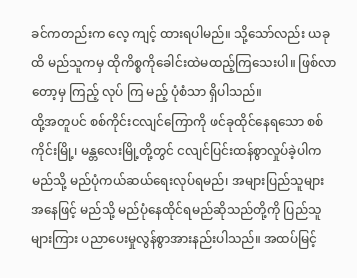ခင်ကတည်းက လေ့ ကျင့် ထားရပါမည်။ သို့သော်လည်း ယခုထိ မည်သူကမှ ထိုကိစ္စကိုခေါင်းထဲမထည့်ကြသေးပါ။ ဖြစ်လာတော့မှ ကြည့် လုပ် ကြ မည့် ပုံစံသာ ရှိပါသည်။
ထို့အတူပင် စစ်ကိုင်းငလျင်ကြောကို ဖင်ခုထိုင်နေရသော စစ်ကိုင်းမြို့၊ မန္တလေးမြို့တို့တွင် ငလျင်ပြင်းထန်စွာလှုပ်ခဲ့ပါက မည်သို့ မည်ပုံကယ်ဆယ်ရေးလုပ်ရမည်၊ အများပြည်သူများအနေဖြင့် မည်သို့ မည်ပုံနေထိုင်ရမည်ဆိုသည်တို့ကို ပြည်သူ များကြား ပညာပေးမှုလွန်စွာအားနည်းပါသည်။ အထပ်မြင့်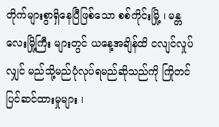တိုက်များစွာရှိနေပြီဖြစ်သော စစ်ကိုင်းမြို့ ၊ မန္တလေးမြို့ကြီး များတွင် ယနေ့အချိန်ထိ ငလျင်လှုပ်လျှင် မည်သို့မည်ပုံလုပ်ရမည်ဆိုသည်ကို ကြိုတင် ပြင်ဆင်ထားမှုများ ၊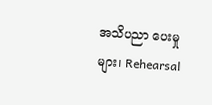အသိပညာ ပေးမှုများ၊ Rehearsal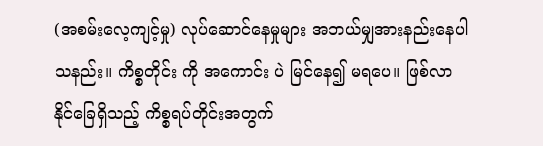(အစမ်းလေ့ကျင့်မှု) လုပ်ဆောင်နေမှုများ အဘယ်မျှအားနည်းနေပါသနည်း။ ကိစ္စတိုင်း ကို အကောင်း ပဲ မြင်နေ၍ မရပေ။ ဖြစ်လာနိုင်ခြေရှိသည့် ကိစ္စရပ်တိုင်းအတွက်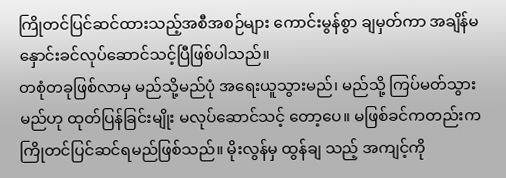ကြိုတင်ပြင်ဆင်ထားသည့်အစီအစဉ်များ ကောင်းမွန်စွာ ချမှတ်ကာ အချိန်မနှောင်းခင်လုပ်ဆောင်သင့်ပြီဖြစ်ပါသည်။
တစုံတခုဖြစ်လာမှ မည်သို့မည်ပုံ အရေးယူသွားမည်၊ မည်သို့ ကြပ်မတ်သွားမည်ဟု ထုတ်ပြန်ခြင်းမျိုး မလုပ်ဆောင်သင့် တော့ပေ။ မဖြစ်ခင်ကတည်းက ကြိုတင်ပြင်ဆင်ရမည်ဖြစ်သည်။ မိုးလွန်မှ ထွန်ချ သည့် အကျင့်ကို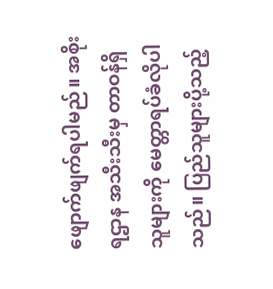ဖျောက်ဖျက်ရပါမည်။ အစိုးရဌာန အသီးသီးမှ တာဝန်ရှိသူများကို မေတ္တာရပ်ခံလိုပါသည်။ ပြည်သူများပို့သည့်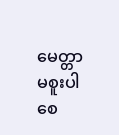မေတ္တာမစူးပါစေ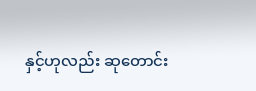နှင့်ဟုလည်း ဆုတောင်း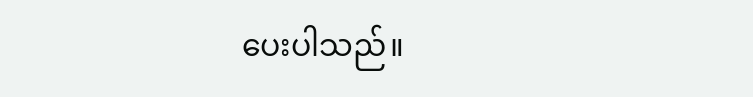ပေးပါသည်။